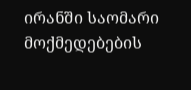ირანში საომარი მოქმედებების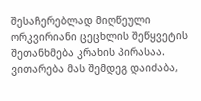შესაჩერებლად მიღწეული ორკვირიანი ცეცხლის შეწყვეტის შეთანხმება კრახის პირასაა. ვითარება მას შემდეგ დაიძაბა,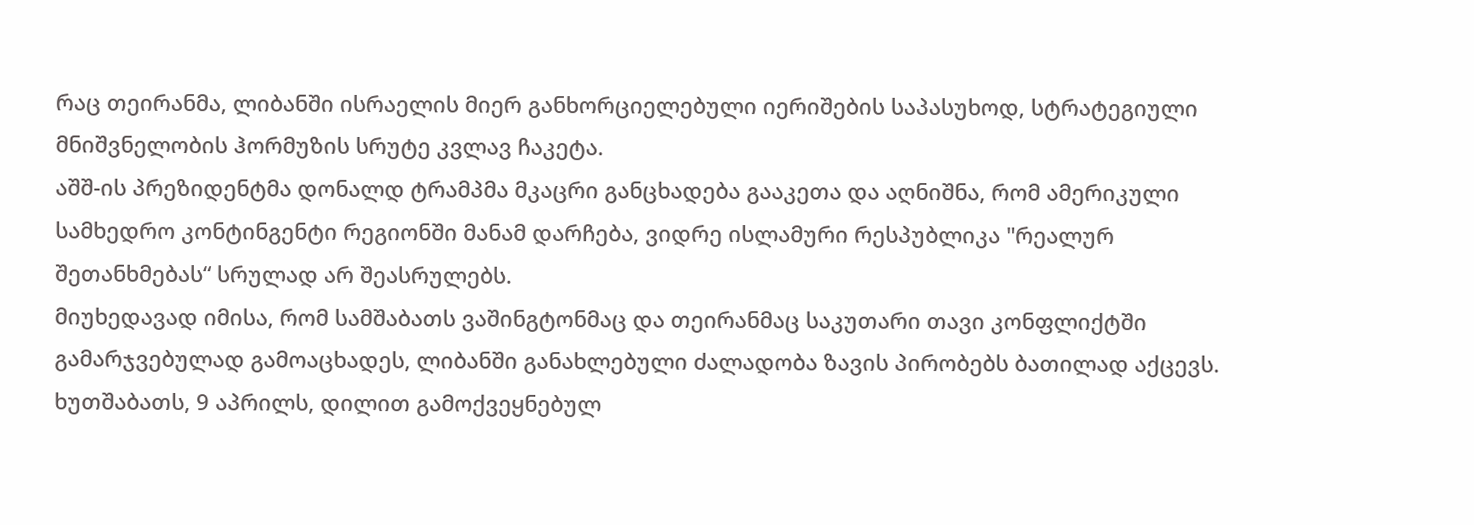რაც თეირანმა, ლიბანში ისრაელის მიერ განხორციელებული იერიშების საპასუხოდ, სტრატეგიული მნიშვნელობის ჰორმუზის სრუტე კვლავ ჩაკეტა.
აშშ-ის პრეზიდენტმა დონალდ ტრამპმა მკაცრი განცხადება გააკეთა და აღნიშნა, რომ ამერიკული სამხედრო კონტინგენტი რეგიონში მანამ დარჩება, ვიდრე ისლამური რესპუბლიკა "რეალურ შეთანხმებას“ სრულად არ შეასრულებს.
მიუხედავად იმისა, რომ სამშაბათს ვაშინგტონმაც და თეირანმაც საკუთარი თავი კონფლიქტში გამარჯვებულად გამოაცხადეს, ლიბანში განახლებული ძალადობა ზავის პირობებს ბათილად აქცევს. ხუთშაბათს, 9 აპრილს, დილით გამოქვეყნებულ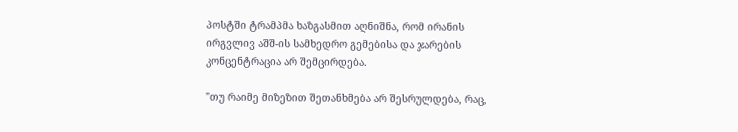პოსტში ტრამპმა ხაზგასმით აღნიშნა, რომ ირანის ირგვლივ აშშ-ის სამხედრო გემებისა და ჯარების კონცენტრაცია არ შემცირდება.

"თუ რაიმე მიზეზით შეთანხმება არ შესრულდება, რაც,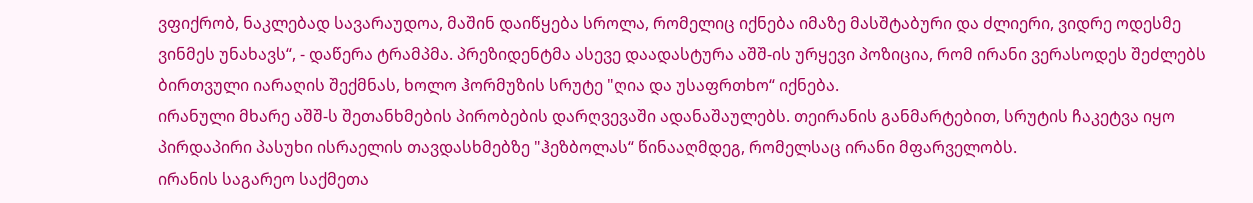ვფიქრობ, ნაკლებად სავარაუდოა, მაშინ დაიწყება სროლა, რომელიც იქნება იმაზე მასშტაბური და ძლიერი, ვიდრე ოდესმე ვინმეს უნახავს“, - დაწერა ტრამპმა. პრეზიდენტმა ასევე დაადასტურა აშშ-ის ურყევი პოზიცია, რომ ირანი ვერასოდეს შეძლებს ბირთვული იარაღის შექმნას, ხოლო ჰორმუზის სრუტე "ღია და უსაფრთხო“ იქნება.
ირანული მხარე აშშ-ს შეთანხმების პირობების დარღვევაში ადანაშაულებს. თეირანის განმარტებით, სრუტის ჩაკეტვა იყო პირდაპირი პასუხი ისრაელის თავდასხმებზე "ჰეზბოლას“ წინააღმდეგ, რომელსაც ირანი მფარველობს.
ირანის საგარეო საქმეთა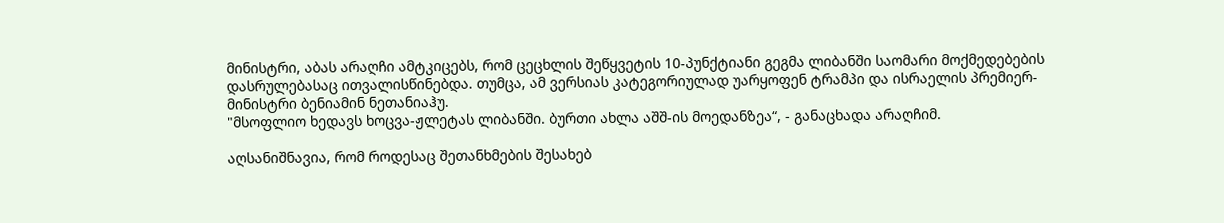მინისტრი, აბას არაღჩი ამტკიცებს, რომ ცეცხლის შეწყვეტის 10-პუნქტიანი გეგმა ლიბანში საომარი მოქმედებების დასრულებასაც ითვალისწინებდა. თუმცა, ამ ვერსიას კატეგორიულად უარყოფენ ტრამპი და ისრაელის პრემიერ-მინისტრი ბენიამინ ნეთანიაჰუ.
"მსოფლიო ხედავს ხოცვა-ჟლეტას ლიბანში. ბურთი ახლა აშშ-ის მოედანზეა“, - განაცხადა არაღჩიმ.

აღსანიშნავია, რომ როდესაც შეთანხმების შესახებ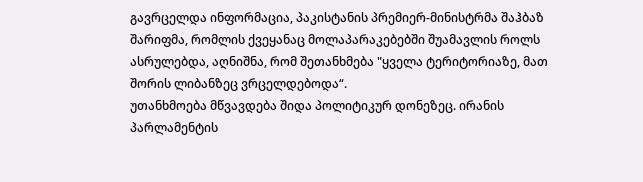გავრცელდა ინფორმაცია, პაკისტანის პრემიერ-მინისტრმა შაჰბაზ შარიფმა, რომლის ქვეყანაც მოლაპარაკებებში შუამავლის როლს ასრულებდა, აღნიშნა, რომ შეთანხმება "ყველა ტერიტორიაზე, მათ შორის ლიბანზეც ვრცელდებოდა“.
უთანხმოება მწვავდება შიდა პოლიტიკურ დონეზეც. ირანის პარლამენტის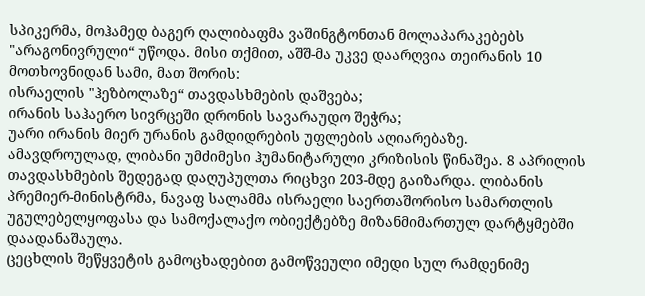სპიკერმა, მოჰამედ ბაგერ ღალიბაფმა ვაშინგტონთან მოლაპარაკებებს "არაგონივრული“ უწოდა. მისი თქმით, აშშ-მა უკვე დაარღვია თეირანის 10 მოთხოვნიდან სამი, მათ შორის:
ისრაელის "ჰეზბოლაზე“ თავდასხმების დაშვება;
ირანის საჰაერო სივრცეში დრონის სავარაუდო შეჭრა;
უარი ირანის მიერ ურანის გამდიდრების უფლების აღიარებაზე.
ამავდროულად, ლიბანი უმძიმესი ჰუმანიტარული კრიზისის წინაშეა. 8 აპრილის თავდასხმების შედეგად დაღუპულთა რიცხვი 203-მდე გაიზარდა. ლიბანის პრემიერ-მინისტრმა, ნავაფ სალამმა ისრაელი საერთაშორისო სამართლის უგულებელყოფასა და სამოქალაქო ობიექტებზე მიზანმიმართულ დარტყმებში დაადანაშაულა.
ცეცხლის შეწყვეტის გამოცხადებით გამოწვეული იმედი სულ რამდენიმე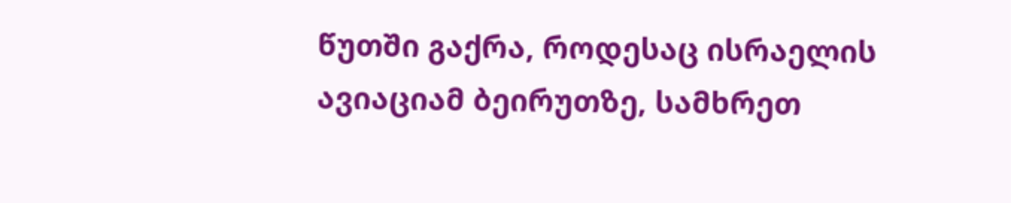წუთში გაქრა, როდესაც ისრაელის ავიაციამ ბეირუთზე, სამხრეთ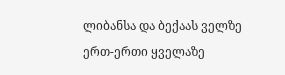ლიბანსა და ბექაას ველზე ერთ-ერთი ყველაზე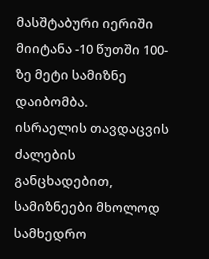მასშტაბური იერიში მიიტანა -10 წუთში 100-ზე მეტი სამიზნე დაიბომბა.
ისრაელის თავდაცვის ძალების განცხადებით, სამიზნეები მხოლოდ სამხედრო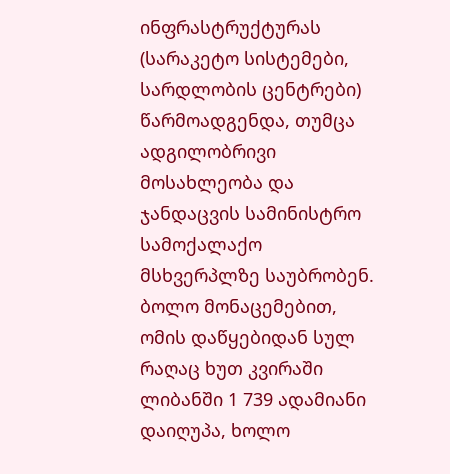ინფრასტრუქტურას (სარაკეტო სისტემები, სარდლობის ცენტრები) წარმოადგენდა, თუმცა ადგილობრივი მოსახლეობა და ჯანდაცვის სამინისტრო სამოქალაქო მსხვერპლზე საუბრობენ.
ბოლო მონაცემებით, ომის დაწყებიდან სულ რაღაც ხუთ კვირაში ლიბანში 1 739 ადამიანი დაიღუპა, ხოლო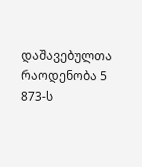დაშავებულთა რაოდენობა 5 873-ს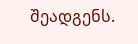შეადგენს.